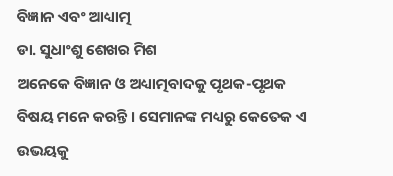ବିଜ୍ଞାନ ଏବଂ ଆଧ୍ୟାତ୍ମ
ଡା. ସୁଧାଂଶୁ ଶେଖର ମିଶ
ଅନେକେ ବିଜ୍ଞାନ ଓ ଅଧ୍ୟାତ୍ମବାଦକୁ ପୃଥକ-ପୃଥକ ବିଷୟ ମନେ କରନ୍ତି । ସେମାନଙ୍କ ମଧ୍ୟରୁ କେତେକ ଏ ଉଭୟକୁ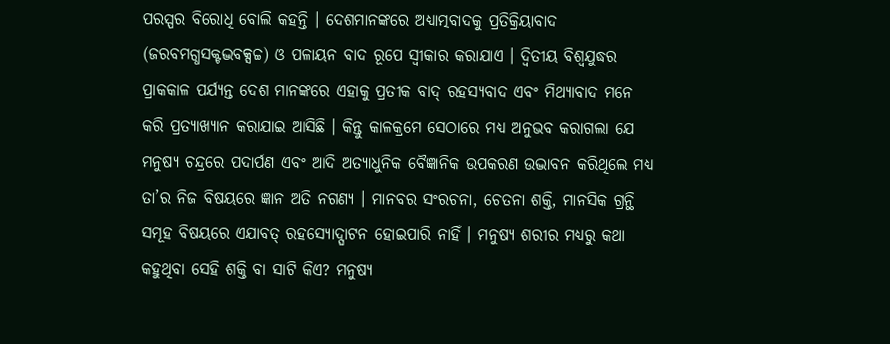ପରସ୍ପର ବିରୋଧି ବୋଲି କହନ୍ତି । ଦେଶମାନଙ୍କରେ ଅଧ୍ୟାତ୍ମବାଦକୁ ପ୍ରତିକ୍ରିୟାବାଦ (ଜରବମଗ୍ଧସକ୍ଟଦ୍ଭବକ୍ସଚ୍ଚ) ଓ ପଳାୟନ ବାଦ ରୂପେ ସ୍ବୀକାର କରାଯାଏ । ଦ୍ୱିତୀୟ ବିଶ୍ୱଯୁଦ୍ଧର ପ୍ରାକକାଳ ପର୍ଯ୍ୟନ୍ତ ଦେଶ ମାନଙ୍କରେ ଏହାକୁ ପ୍ରତୀକ ବାଦ୍ ରହସ୍ୟବାଦ ଏବଂ ମିଥ୍ୟାବାଦ ମନେ କରି ପ୍ରତ୍ୟାଖ୍ୟାନ କରାଯାଇ ଆସିଛି । କିନ୍ତୁ କାଳକ୍ରମେ ସେଠାରେ ମଧ୍ୟ ଅନୁଭବ କରାଗଲା ଯେ ମନୁଷ୍ୟ ଚନ୍ଦ୍ରରେ ପଦାର୍ପଣ ଏବଂ ଆଦି ଅତ୍ୟାଧୁନିକ ବୈଜ୍ଞାନିକ ଉପକରଣ ଉଦ୍ଭାବନ କରିଥିଲେ ମଧ୍ୟ ତା’ର ନିଜ ବିଷୟରେ ଜ୍ଞାନ ଅତି ନଗଣ୍ୟ । ମାନବର ସଂରଚନା, ଚେତନା ଶକ୍ତି, ମାନସିକ ଗ୍ରନ୍ଥି ସମୂହ ବିଷୟରେ ଏଯାବତ୍ ରହସ୍ୟୋଦ୍ଘାଟନ ହୋଇପାରି ନାହିଁ । ମନୁଷ୍ୟ ଶରୀର ମଧ୍ୟରୁ କଥା କହୁଥିବା ସେହି ଶକ୍ତି ବା ସାଟି କିଏ? ମନୁଷ୍ୟ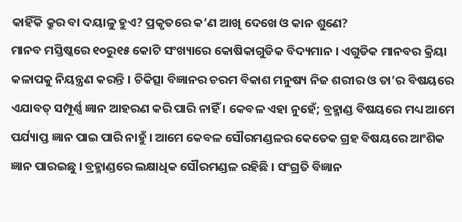କାହିଁକି କ୍ରୁର ବା ଦୟାଳୁ ହୁଏ? ପ୍ରକୃତରେ କ’ଣ ଆଖି ଦେଖେ ଓ କାନ ଶୁଣେ?
ମାନବ ମସ୍ତିଷ୍କରେ ୧୦ରୁ୧୫ କୋଟି ସଂଖ୍ୟାରେ କୋଷିକାଗୁଡିକ ବିଦ୍ୟମାନ । ଏଗୁଡିକ ମାନବର କ୍ରିୟା କଳାପକୁ ନିୟନ୍ତ୍ରଣ କରନ୍ତି । ଚିକିତ୍ସା ବିଜ୍ଞାନର ଚରମ ବିକାଶ ମନୁଷ୍ୟ ନିଜ ଶରୀର ଓ ତା’ର ବିଷୟରେ ଏଯାବତ୍ ସମ୍ପୂର୍ଣ୍ଣ ଜ୍ଞାନ ଆହରଣ କରି ପାରି ନାହିଁ । କେବଳ ଏହା ନୁହେଁ; ବ୍ରହ୍ମାଣ୍ଡ ବିଷୟରେ ମଧ୍ୟ ଆମେ ପର୍ଯ୍ୟାପ୍ତ ଜ୍ଞାନ ପାଇ ପାରି ନାହୁଁ । ଆମେ କେବଳ ସୌରମଣ୍ଡଳର କେତେକ ଗ୍ରହ ବିଷୟରେ ଆଂଶିକ ଜ୍ଞାନ ପାରଇଛୁ । ବ୍ରହ୍ମାଣ୍ଡରେ ଲକ୍ଷାଧିକ ସୌରମଣ୍ଡଳ ରହିଛି । ସଂଗ୍ରତି ବିଜ୍ଞାନ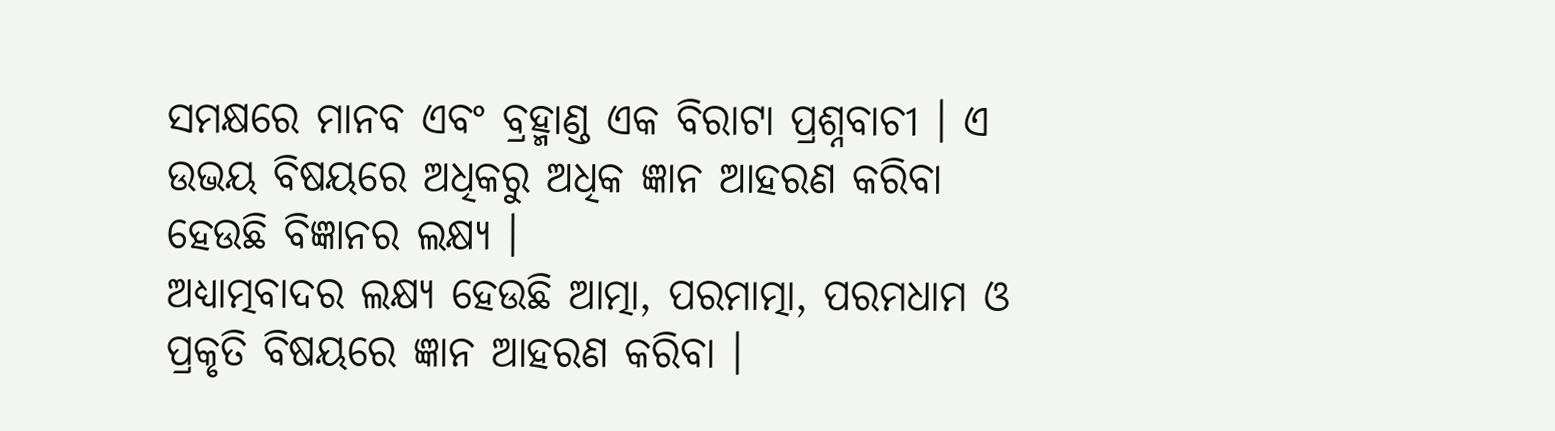ସମକ୍ଷରେ ମାନବ ଏବଂ ବ୍ରହ୍ମାଣ୍ଡ ଏକ ବିରାଟା ପ୍ରଶ୍ନବାଚୀ । ଏ ଉଭୟ ବିଷୟରେ ଅଧିକରୁ ଅଧିକ ଜ୍ଞାନ ଆହରଣ କରିବା ହେଉଛି ବିଜ୍ଞାନର ଲକ୍ଷ୍ୟ ।
ଅଧ୍ୟାତ୍ମବାଦର ଲକ୍ଷ୍ୟ ହେଉଛି ଆତ୍ମା, ପରମାତ୍ମା, ପରମଧାମ ଓ ପ୍ରକୃତି ବିଷୟରେ ଜ୍ଞାନ ଆହରଣ କରିବା ।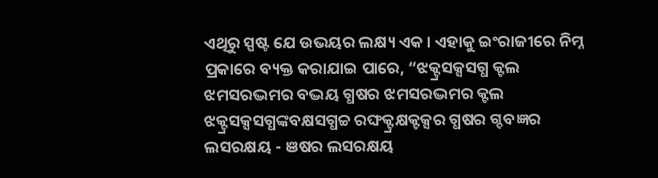ଏଥିରୁ ସ୍ପଷ୍ଟ ଯେ ଉଭୟର ଲକ୍ଷ୍ୟ ଏକ । ଏହାକୁ ଇଂରାଜୀରେ ନିମ୍ନ ପ୍ରକାରେ ବ୍ୟକ୍ତ କରାଯାଇ ପାରେ, “ଝକ୍ଟ୍ରସକ୍ସସଗ୍ଧ କ୍ଟଲ ଝମସରଦ୍ଭମର ବଦ୍ଭୟ ଗ୍ଧଷର ଝମସରଦ୍ଭମର କ୍ଟଲ ଝକ୍ଟ୍ରସକ୍ସସଗ୍ଧଙ୍କବକ୍ଷସଗ୍ଧଚ୍ଚ ରଙ୍ଘକ୍ଟ୍ରକ୍ଷକ୍ଟକ୍ସର ଗ୍ଧଷର ଗ୍ଦବଜ୍ଞର ଲସରକ୍ଷୟ - ଞଷର ଲସରକ୍ଷୟ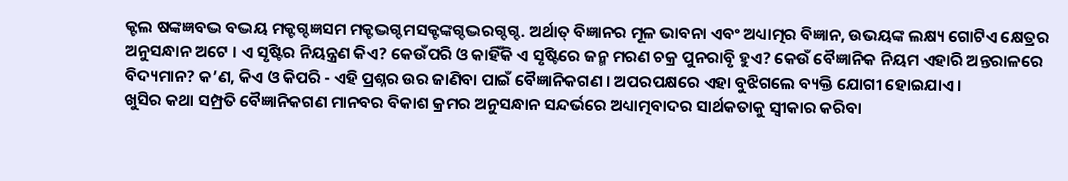କ୍ଟଲ ଷଙ୍କଜ୍ଞବଦ୍ଭ ବଦ୍ଭୟ ମକ୍ଟଗ୍ଦଜ୍ଞସମ ମକ୍ଟଦ୍ଭଗ୍ଦମସକ୍ଟଙ୍କଗ୍ଦଦ୍ଭରଗ୍ଦଗ୍ଦ. ଅର୍ଥାତ୍ ବିଜ୍ଞାନର ମୂଳ ଭାବନା ଏବଂ ଅଧ୍ୟାତ୍ମର ବିଜ୍ଞାନ, ଉଭୟଙ୍କ ଲକ୍ଷ୍ୟ ଗୋଟିଏ କ୍ଷେତ୍ରର ଅନୁସନ୍ଧାନ ଅଟେ । ଏ ସୃଷ୍ଟିର ନିୟନ୍ତ୍ରଣ କିଏ? କେଉଁପରି ଓ କାହିଁକି ଏ ସୃଷ୍ଟିରେ ଜନ୍ମ ମରଣ ଚକ୍ର ପୁନରାବୃି ହୁଏ? କେଉଁ ବୈଜ୍ଞାନିକ ନିୟମ ଏହାରି ଅନ୍ତରାଳରେ ବିଦ୍ୟମାନ? କ’ଣ, କିଏ ଓ କିପରି - ଏହି ପ୍ରଶ୍ନର ଉର ଜାଣିବା ପାଇଁ ବୈଜ୍ଞାନିକଗଣ । ଅପରପକ୍ଷରେ ଏହା ବୁଝିଗଲେ ବ୍ୟକ୍ତି ଯୋଗୀ ହୋଇଯାଏ ।
ଖୁସିର କଥା ସମ୍ପ୍ରତି ବୈଜ୍ଞାନିକଗଣ ମାନବର ବିକାଶ କ୍ରମର ଅନୁସନ୍ଧାନ ସନ୍ଦର୍ଭରେ ଅଧ୍ୟାତ୍ମବାଦର ସାର୍ଥକତାକୁ ସ୍ବୀକାର କରିବା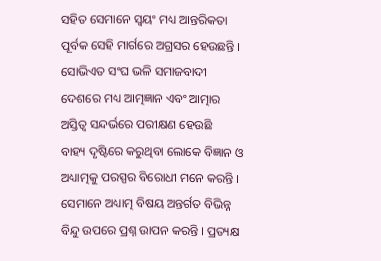ସହିତ ସେମାନେ ସ୍ବୟଂ ମଧ୍ୟ ଆନ୍ତରିକତା ପୂର୍ବକ ସେହି ମାର୍ଗରେ ଅଗ୍ରସର ହେଉଛନ୍ତି । ସୋଭିଏତ ସଂଘ ଭଳି ସମାଜବାଦୀ ଦେଶରେ ମଧ୍ୟ ଆତ୍ମଜ୍ଞାନ ଏବଂ ଆତ୍ମାର ଅସ୍ତିତ୍ୱ ସନ୍ଦର୍ଭରେ ପରୀକ୍ଷଣ ହେଉଛି
ବାହ୍ୟ ଦୃଷ୍ଟିରେ କରୁଥିବା ଲୋକେ ବିଜ୍ଞାନ ଓ ଅଧ୍ୟାତ୍ମକୁ ପରସ୍ପର ବିରୋଧୀ ମନେ କରନ୍ତି । ସେମାନେ ଅଧ୍ୟାତ୍ମ ବିଷୟ ଅନ୍ତର୍ଗତ ବିଭିନ୍ନ ବିନ୍ଦୁ ଉପରେ ପ୍ରଶ୍ନ ଉାପନ କରନ୍ତି । ପ୍ରତ୍ୟକ୍ଷ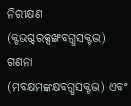ନିରୀକ୍ଷଣ (କ୍ଟଭଗ୍ଦରକ୍ସଙ୍ଖବଗ୍ଧସକ୍ଟଦ୍ଭ) ଗଣନା (ମବକ୍ଷମଙ୍କକ୍ଷବଗ୍ଧସକ୍ଟଦ୍ଭ) ଏବଂ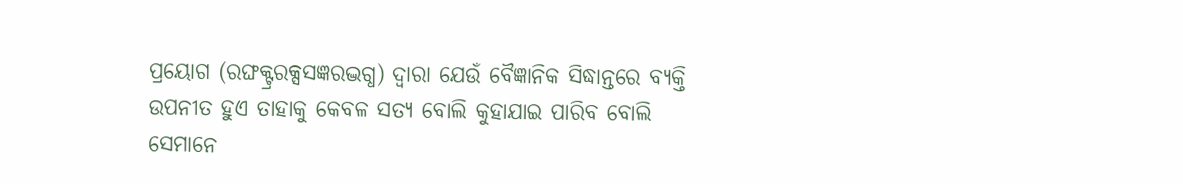ପ୍ରୟୋଗ (ରଙ୍ଘକ୍ଟ୍ରରକ୍ସସଜ୍ଞରଦ୍ଭଗ୍ଧ) ଦ୍ୱାରା ଯେଉଁ ବୈଜ୍ଞାନିକ ସିଦ୍ଧାନ୍ତରେ ବ୍ୟକ୍ତି ଉପନୀତ ହୁଏ ତାହାକୁ କେବଳ ସତ୍ୟ ବୋଲି କୁହାଯାଇ ପାରିବ ବୋଲି ସେମାନେ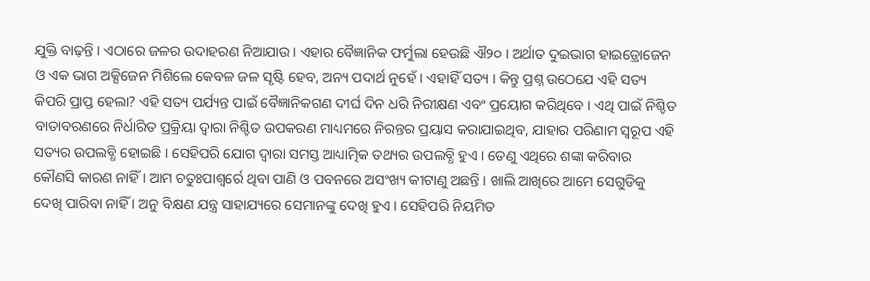ଯୁକ୍ତି ବାଢ଼ନ୍ତି । ଏଠାରେ ଜଳର ଉଦାହରଣ ନିଆଯାଉ । ଏହାର ବୈଜ୍ଞାନିକ ଫର୍ମୁଲା ହେଉଛି ଐ୨୦ । ଅର୍ଥାତ ଦୁଇଭାଗ ହାଇଡ୍ରୋଜେନ ଓ ଏକ ଭାଗ ଅକ୍ସିଜେନ ମିଶିଲେ କେବଳ ଜଳ ସୃଷ୍ଟି ହେବ, ଅନ୍ୟ ପଦାର୍ଥ ନୁହେଁ । ଏହାହିଁ ସତ୍ୟ । କିନ୍ତୁ ପ୍ରଶ୍ନ ଉଠେଯେ ଏହି ସତ୍ୟ କିପରି ପ୍ରାପ୍ତ ହେଲା? ଏହି ସତ୍ୟ ପର୍ଯ୍ୟନ୍ତ ପାଇଁ ବୈଜ୍ଞାନିକଗଣ ଦୀର୍ଘ ଦିନ ଧରି ନିରୀକ୍ଷଣ ଏବଂ ପ୍ରୟୋଗ କରିଥିବେ । ଏଥି ପାଇଁ ନିଶ୍ଚିତ ବାତାବରଣରେ ନିର୍ଧାରିତ ପ୍ରକ୍ରିୟା ଦ୍ୱାରା ନିଶ୍ଚିତ ଉପକରଣ ମାଧ୍ୟମରେ ନିରନ୍ତର ପ୍ରୟାସ କରାଯାଇଥିବ, ଯାହାର ପରିଣାମ ସ୍ବରୂପ ଏହି ସତ୍ୟର ଉପଲବ୍ଧି ହୋଇଛି । ସେହିପରି ଯୋଗ ଦ୍ୱାରା ସମସ୍ତ ଆଧ୍ୟାତ୍ମିକ ତଥ୍ୟର ଉପଲବ୍ଧି ହୁଏ । ତେଣୁ ଏଥିରେ ଶଙ୍କା କରିବାର କୌଣସି କାରଣ ନାହିଁ । ଆମ ଚତୁଃପାଶ୍ୱର୍ରେ ଥିବା ପାଣି ଓ ପବନରେ ଅସଂଖ୍ୟ କୀଟାଣୁ ଅଛନ୍ତି । ଖାଲି ଆଖିରେ ଆମେ ସେଗୁଡିକୁ ଦେଖି ପାରିବା ନାହିଁ । ଅନୁ ବିକ୍ଷଣ ଯନ୍ତ୍ର ସାହାଯ୍ୟରେ ସେମାନଙ୍କୁ ଦେଖି ହୁଏ । ସେହିପରି ନିୟମିତ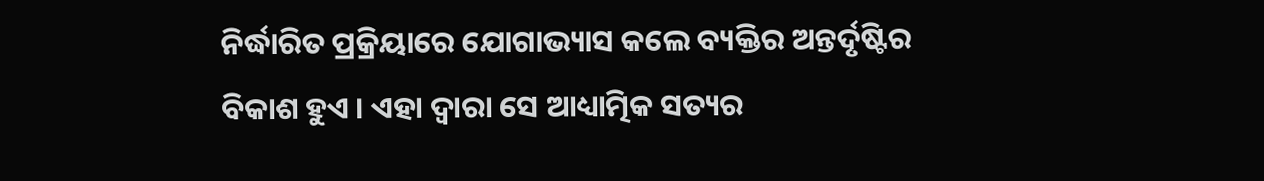ନିର୍ଦ୍ଧାରିତ ପ୍ରକ୍ରିୟାରେ ଯୋଗାଭ୍ୟାସ କଲେ ବ୍ୟକ୍ତିର ଅନ୍ତର୍ଦୃଷ୍ଟିର ବିକାଶ ହୁଏ । ଏହା ଦ୍ୱାରା ସେ ଆଧ୍ୟାତ୍ମିକ ସତ୍ୟର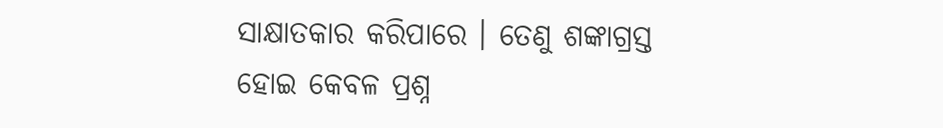ସାକ୍ଷାତକାର କରିପାରେ । ତେଣୁ ଶଙ୍କାଗ୍ରସ୍ତ ହୋଇ କେବଳ ପ୍ରଶ୍ନ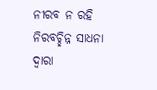ନୀରବ ନ ରହି ନିରବଚ୍ଛିନ୍ନ ସାଧନା ଦ୍ୱାରା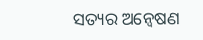ସତ୍ୟର ଅନ୍ୱେଷଣ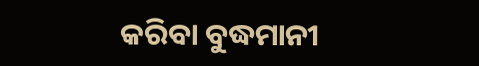କରିବା ବୁଦ୍ଧମାନୀ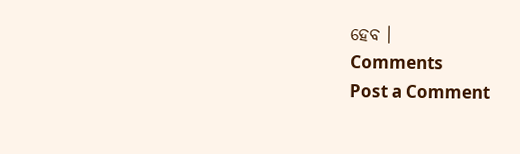ହେବ ।
Comments
Post a Comment